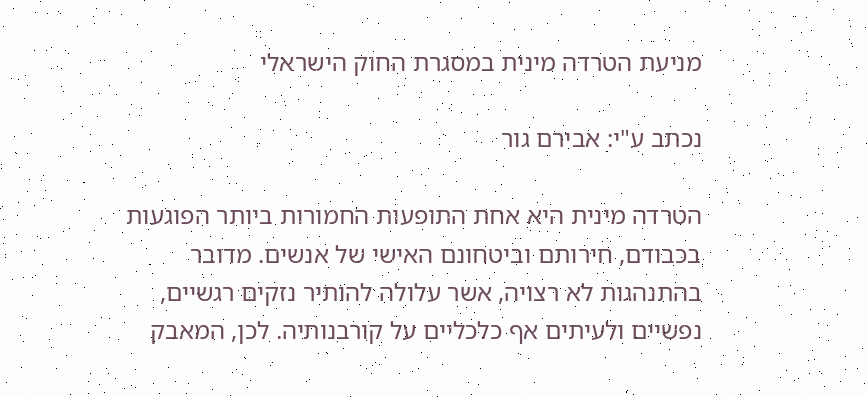מניעת הטרדה מינית במסגרת החוק הישראלי

נכתב ע"י: אבירם גור

הטרדה מינית היא אחת התופעות החמורות ביותר הפוגעות בכבודם, חירותם וביטחונם האישי של אנשים. מדובר בהתנהגות לא רצויה, אשר עלולה להותיר נזקים רגשיים, נפשיים ולעיתים אף כלכליים על קורבנותיה. לכן, המאבק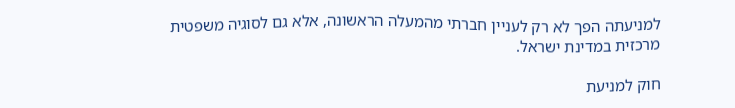למניעתה הפך לא רק לעניין חברתי מהמעלה הראשונה, אלא גם לסוגיה משפטית מרכזית במדינת ישראל.

חוק למניעת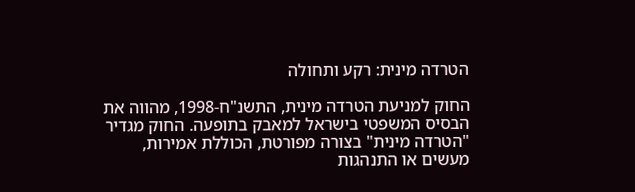הטרדה מינית: רקע ותחולה

החוק למניעת הטרדה מינית, התשנ"ח-1998, מהווה את הבסיס המשפטי בישראל למאבק בתופעה. החוק מגדיר "הטרדה מינית" בצורה מפורטת, הכוללת אמירות, מעשים או התנהגות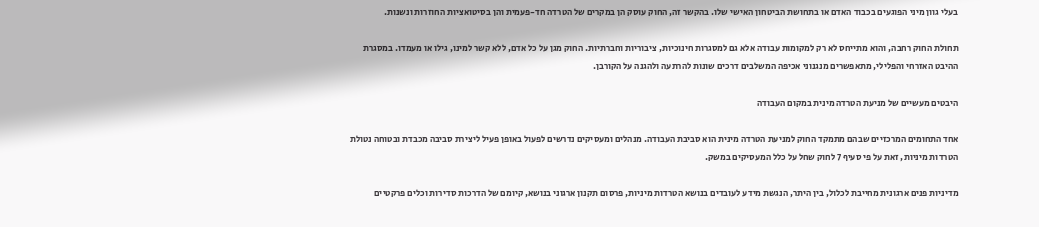בעלי גוון מיני הפוגעים בכבוד האדם או בתחושת הביטחון האישי שלו. בהקשר זה, החוק עוסק הן במקרים של הטרדה חד-פעמית והן בסיטואציות החוזרות ונשנות.

תחולת החוק רחבה, והוא מתייחס לא רק למקומות עבודה אלא גם למסגרות חינוכיות, ציבוריות וחברתיות. החוק מגן על כל אדם, ללא קשר למינו, גילו או מעמדו. במסגרת ההיבט האזרחי והפלילי, מתאפשרים מנגנוני אכיפה המשלבים דרכים שונות להרתעה ולהגנה על הקורבן.

היבטים מעשיים של מניעת הטרדה מינית במקום העבודה

אחד התחומים המרכזיים שבהם מתמקד החוק למניעת הטרדה מינית הוא סביבת העבודה. מנהלים ומעסיקים נדרשים לפעול באופן פעיל ליצירת סביבה מכבדת ובטוחה נטולת הטרדות מיניות, זאת על פי סעיף 7 לחוק שחל על כלל המעסיקים במשק.

מדיניות פנים ארגונית מחייבת לכלול, בין היתר, הנגשת מידע לעובדים בנושא הטרדות מיניות, פרסום תקנון ארגוני בנושא, קיומם של הדרכות סדירות וכלים פרקטיים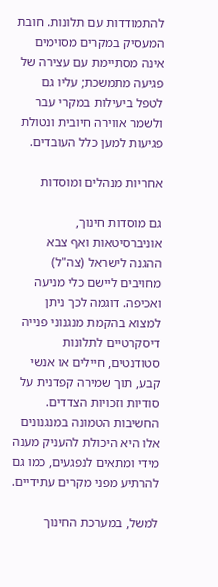להתמודדות עם תלונות. חובת המעסיק במקרים מסוימים אינה מסתיימת עם עצירה של פגיעה מתמשכת; עליו גם לטפל ביעילות במקרי עבר ולשמר אווירה חיובית ונטולת פגיעות למען כלל העובדים.

אחריות מנהלים ומוסדות

גם מוסדות חינוך, אוניברסיטאות ואף צבא ההגנה לישראל (צה"ל) מחויבים ליישם כלי מניעה ואכיפה. דוגמה לכך ניתן למצוא בהקמת מנגנוני פנייה דיסקרטיים לתלונות סטודנטים, חיילים או אנשי קבע, תוך שמירה קפדנית על סודיות וזכויות הצדדים. החשיבות הטמונה במנגנונים אלו היא היכולת להעניק מענה מידי ומתאים לנפגעים, כמו גם להרתיע מפני מקרים עתידיים.

למשל, במערכת החינוך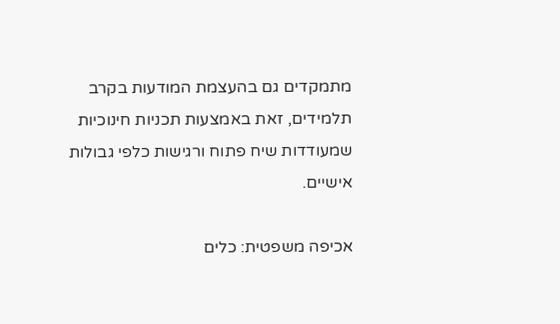מתמקדים גם בהעצמת המודעות בקרב תלמידים, זאת באמצעות תכניות חינוכיות שמעודדות שיח פתוח ורגישות כלפי גבולות אישיים.

אכיפה משפטית: כלים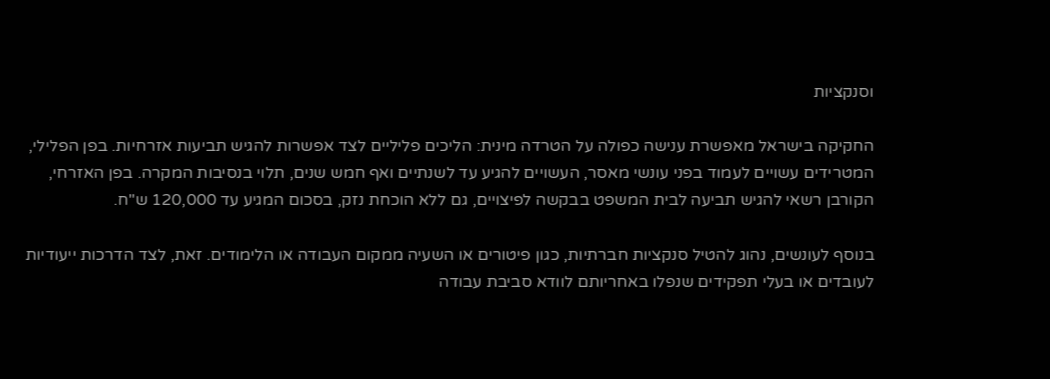וסנקציות

החקיקה בישראל מאפשרת ענישה כפולה על הטרדה מינית: הליכים פליליים לצד אפשרות להגיש תביעות אזרחיות. בפן הפלילי, המטרידים עשויים לעמוד בפני עונשי מאסר, העשויים להגיע עד לשנתיים ואף חמש שנים, תלוי בנסיבות המקרה. בפן האזרחי, הקורבן רשאי להגיש תביעה לבית המשפט בבקשה לפיצויים, גם ללא הוכחת נזק, בסכום המגיע עד 120,000 ש"ח.

בנוסף לעונשים, נהוג להטיל סנקציות חברתיות, כגון פיטורים או השעיה ממקום העבודה או הלימודים. זאת, לצד הדרכות ייעודיות לעובדים או בעלי תפקידים שנפלו באחריותם לוודא סביבת עבודה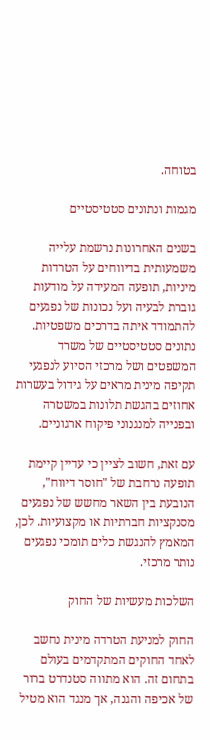בטוחה.

מגמות ונתונים סטטיסטיים

בשנים האחרונות נרשמת עלייה משמעותית בדיווחים על הטרדות מיניות, תופעה המעידה על מודעות גוברת לבעיה ועל נכונות של נפגעים להתמודד איתה בדרכים משפטיות. נתונים סטטיסטיים של משרד המשפטים ושל מרכזי הסיוע לנפגעי תקיפה מינית מראים על גידול בעשרות אחוזים בהגשת תלונות במשטרה ובפנייה למנגנוני פיקוח ארגוניים.

עם זאת, חשוב לציין כי עדיין קיימת תופעה נרחבת של "חוסר דיווח", הנובעת בין השאר מחשש של נפגעים מסנקציות חברתיות או מקצועיות. לכן, המאמץ להנגשת כלים תומכי נפגעים נותר מרכזי.

השלכות מעשיות של החוק

החוק למניעת הטרדה מינית נחשב לאחד החוקים המתקדמים בעולם בתחום זה. הוא מתווה סטנדרט ברור של אכיפה והגנה, אך מנגד הוא מטיל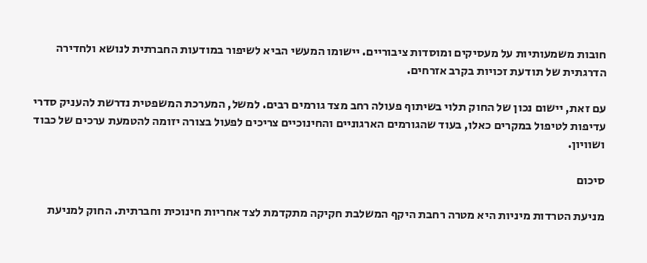חובות משמעותיות על מעסיקים ומוסדות ציבוריים. יישומו המעשי הביא לשיפור במודעות החברתית לנושא ולחדירה הדרגתית של תודעת זכויות בקרב אזרחים.

עם זאת, יישום נכון של החוק תלוי בשיתוף פעולה רחב מצד גורמים רבים. למשל, המערכת המשפטית נדרשת להעניק סדרי עדיפות לטיפול במקרים כאלו, בעוד שהגורמים הארגוניים והחינוכיים צריכים לפעול בצורה יזומה להטמעת ערכים של כבוד ושוויון.

סיכום

מניעת הטרדות מיניות היא מטרה רחבת היקף המשלבת חקיקה מתקדמת לצד אחריות חינוכית וחברתית. החוק למניעת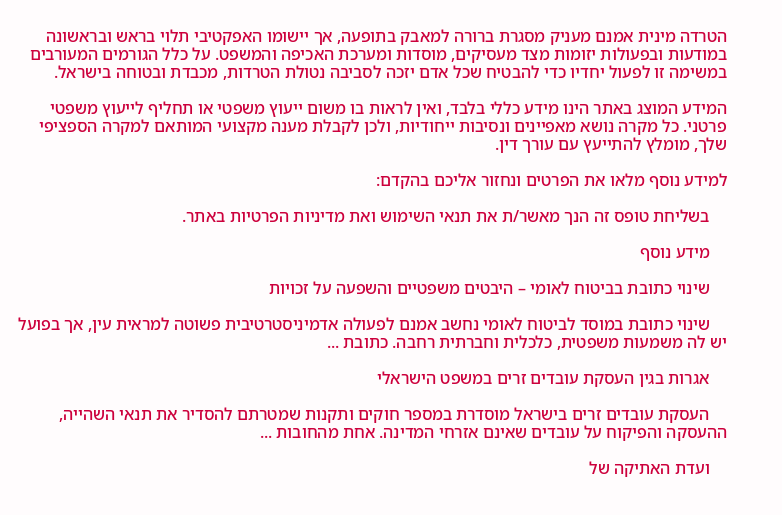הטרדה מינית אמנם מעניק מסגרת ברורה למאבק בתופעה, אך יישומו האפקטיבי תלוי בראש ובראשונה במודעות ובפעולות יזומות מצד מעסיקים, מוסדות ומערכת האכיפה והמשפט. על כלל הגורמים המעורבים במשימה זו לפעול יחדיו כדי להבטיח שכל אדם יזכה לסביבה נטולת הטרדות, מכבדת ובטוחה בישראל.

המידע המוצג באתר הינו מידע כללי בלבד, ואין לראות בו משום ייעוץ משפטי או תחליף לייעוץ משפטי פרטני. כל מקרה נושא מאפיינים ונסיבות ייחודיות, ולכן לקבלת מענה מקצועי המותאם למקרה הספציפי שלך, מומלץ להתייעץ עם עורך דין.

למידע נוסף מלאו את הפרטים ונחזור אליכם בהקדם:

    בשליחת טופס זה הנך מאשר/ת את תנאי השימוש ואת מדיניות הפרטיות באתר.

    מידע נוסף

    שינוי כתובת בביטוח לאומי – היבטים משפטיים והשפעה על זכויות

    שינוי כתובת במוסד לביטוח לאומי נחשב אמנם לפעולה אדמיניסטרטיבית פשוטה למראית עין, אך בפועל יש לה משמעות משפטית, כלכלית וחברתית רחבה. כתובת ...

    אגרות בגין העסקת עובדים זרים במשפט הישראלי

    העסקת עובדים זרים בישראל מוסדרת במספר חוקים ותקנות שמטרתם להסדיר את תנאי השהייה, ההעסקה והפיקוח על עובדים שאינם אזרחי המדינה. אחת מהחובות ...

    ועדת האתיקה של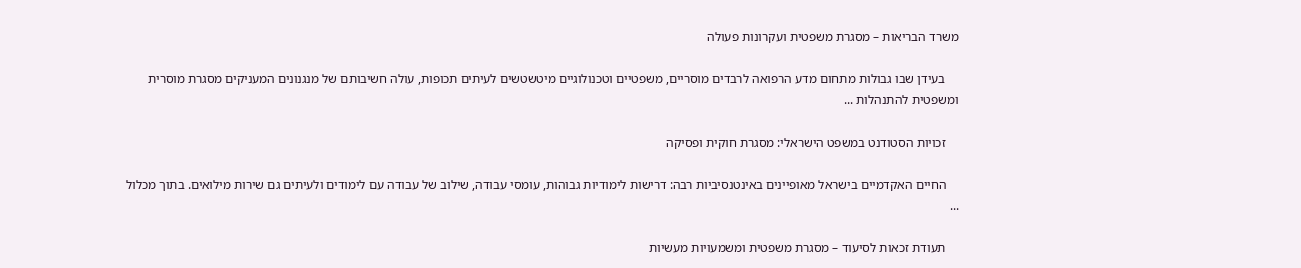משרד הבריאות – מסגרת משפטית ועקרונות פעולה

    בעידן שבו גבולות מתחום מדע הרפואה לרבדים מוסריים, משפטיים וטכנולוגיים מיטשטשים לעיתים תכופות, עולה חשיבותם של מנגנונים המעניקים מסגרת מוסרית ומשפטית להתנהלות ...

    זכויות הסטודנט במשפט הישראלי: מסגרת חוקית ופסיקה

    החיים האקדמיים בישראל מאופיינים באינטנסיביות רבה: דרישות לימודיות גבוהות, עומסי עבודה, שילוב של עבודה עם לימודים ולעיתים גם שירות מילואים. בתוך מכלול ...

    תעודת זכאות לסיעוד – מסגרת משפטית ומשמעויות מעשיות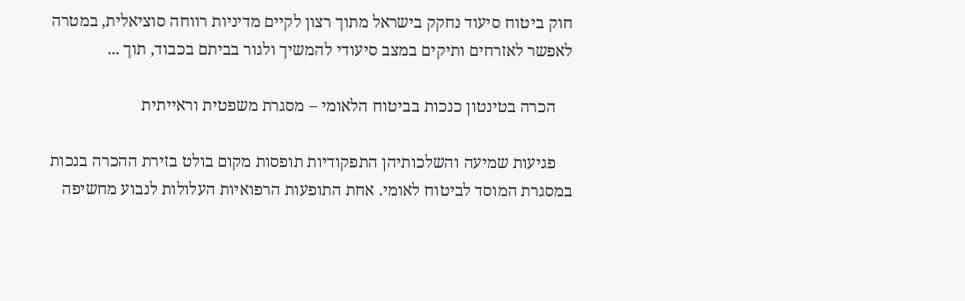חוק ביטוח סיעוד נחקק בישראל מתוך רצון לקיים מדיניות רווחה סוציאלית, במטרה לאפשר לאזרחים ותיקים במצב סיעודי להמשיך ולגור בביתם בכבוד, תוך ...

    הכרה בטינטון כנכות בביטוח הלאומי – מסגרת משפטית וראייתית

    פגיעות שמיעה והשלכותיהן התפקודיות תופסות מקום בולט בזירת ההכרה בנכות במסגרת המוסד לביטוח לאומי. אחת התופעות הרפואיות העלולות לנבוע מחשיפה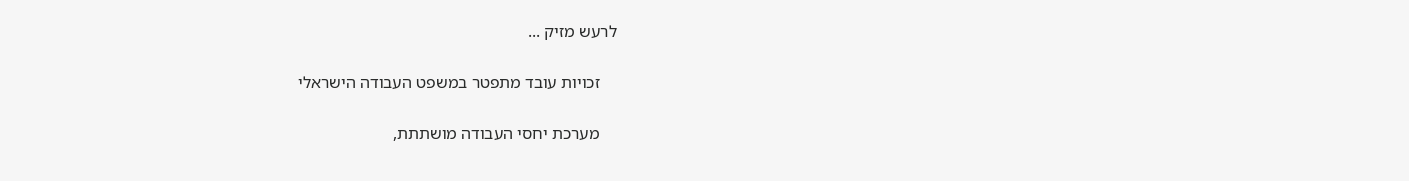לרעש מזיק ...

    זכויות עובד מתפטר במשפט העבודה הישראלי

    מערכת יחסי העבודה מושתתת,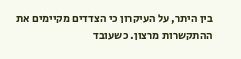בין היתר, על העיקרון כי הצדדים מקיימים את ההתקשרות מרצון. כשעובד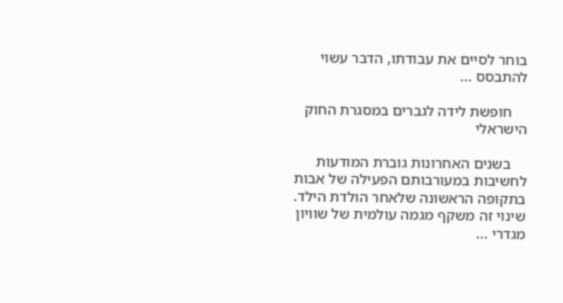בוחר לסיים את עבודתו, הדבר עשוי להתבסס ...

    חופשת לידה לגברים במסגרת החוק הישראלי

    בשנים האחרונות גוברת המודעות לחשיבות במעורבותם הפעילה של אבות בתקופה הראשונה שלאחר הולדת הילד. שינוי זה משקף מגמה עולמית של שוויון מגדרי ...